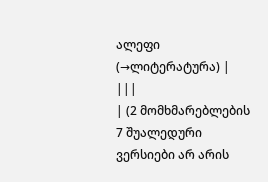ალეფი
(→ლიტერატურა) |
|||
| (2 მომხმარებლების 7 შუალედური ვერსიები არ არის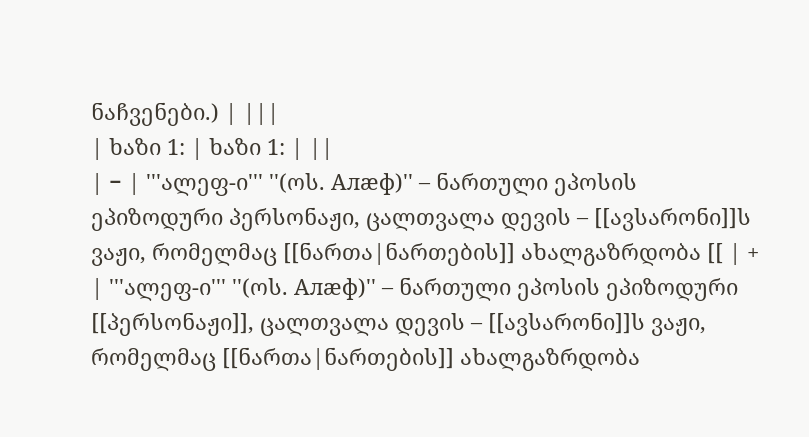ნაჩვენები.) | |||
| ხაზი 1: | ხაზი 1: | ||
| − | '''ალეფ-ი''' ''(ოს. Алæф)'' – ნართული ეპოსის ეპიზოდური პერსონაჟი, ცალთვალა დევის – [[ავსარონი]]ს ვაჟი, რომელმაც [[ნართა|ნართების]] ახალგაზრდობა [[ | + | '''ალეფ-ი''' ''(ოს. Алæф)'' – ნართული ეპოსის ეპიზოდური [[პერსონაჟი]], ცალთვალა დევის – [[ავსარონი]]ს ვაჟი, რომელმაც [[ნართა|ნართების]] ახალგაზრდობა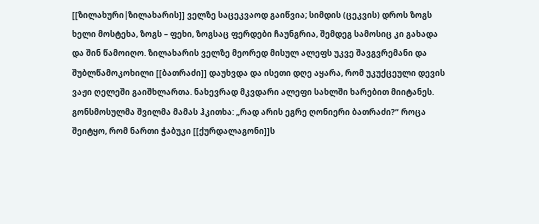[[ზილახური|ზილახარის]] ველზე საცეკვაოდ გაიწვია; სიმდის (ცეკვის) დროს ზოგს ხელი მოსტეხა, ზოგს – ფეხი, ზოგსაც ფერდები ჩაუნგრია, შემდეგ სამოსიც კი გახადა და შინ წამოიღო. ზილახარის ველზე მეორედ მისულ ალეფს უკვე შავგვრემანი და შუბლწამოკოხილი [[ბათრაძი]] დაუხვდა და ისეთი დღე აყარა, რომ უკუქცეული დევის ვაჟი ღელეში გაიშხლართა. ნახევრად მკვდარი ალეფი სახლში ხარებით მიიტანეს. გონსმოსულმა შვილმა მამას ჰკითხა: „რად არის ეგრე ღონიერი ბათრაძი?“ როცა შეიტყო, რომ ნართი ჭაბუკი [[ქურდალაგონი]]ს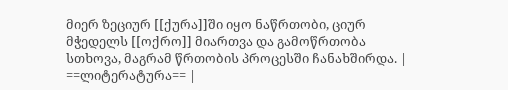მიერ ზეციურ [[ქურა]]ში იყო ნაწრთობი, ციურ მჭედელს [[ოქრო]] მიართვა და გამოწრთობა სთხოვა, მაგრამ წრთობის პროცესში ჩანახშირდა. |
==ლიტერატურა== |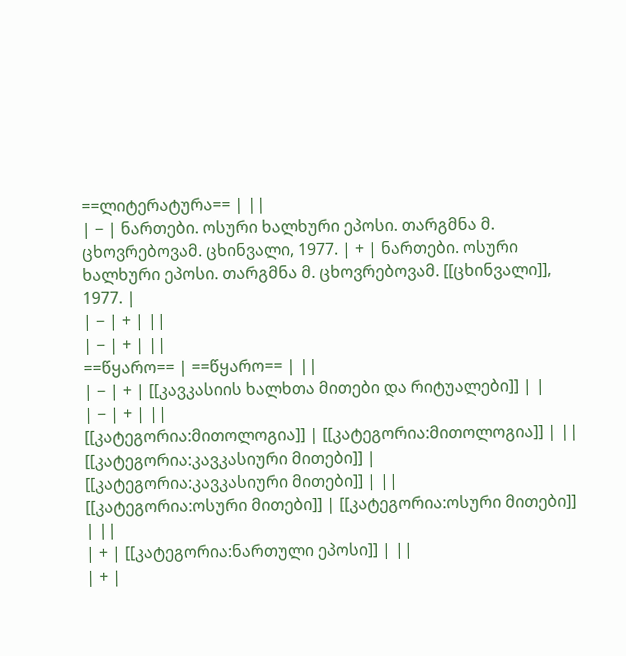==ლიტერატურა== | ||
| − | ნართები. ოსური ხალხური ეპოსი. თარგმნა მ. ცხოვრებოვამ. ცხინვალი, 1977. | + | ნართები. ოსური ხალხური ეპოსი. თარგმნა მ. ცხოვრებოვამ. [[ცხინვალი]], 1977. |
| − | + | ||
| − | + | ||
==წყარო== | ==წყარო== | ||
| − | + | [[კავკასიის ხალხთა მითები და რიტუალები]] | |
| − | + | ||
[[კატეგორია:მითოლოგია]] | [[კატეგორია:მითოლოგია]] | ||
[[კატეგორია:კავკასიური მითები]] | [[კატეგორია:კავკასიური მითები]] | ||
[[კატეგორია:ოსური მითები]] | [[კატეგორია:ოსური მითები]] | ||
| + | [[კატეგორია:ნართული ეპოსი]] | ||
| + |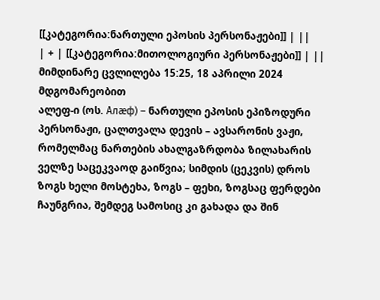[[კატეგორია:ნართული ეპოსის პერსონაჟები]] | ||
| + | [[კატეგორია:მითოლოგიური პერსონაჟები]] | ||
მიმდინარე ცვლილება 15:25, 18 აპრილი 2024 მდგომარეობით
ალეფ-ი (ოს. Алæф) – ნართული ეპოსის ეპიზოდური პერსონაჟი, ცალთვალა დევის – ავსარონის ვაჟი, რომელმაც ნართების ახალგაზრდობა ზილახარის ველზე საცეკვაოდ გაიწვია; სიმდის (ცეკვის) დროს ზოგს ხელი მოსტეხა, ზოგს – ფეხი, ზოგსაც ფერდები ჩაუნგრია, შემდეგ სამოსიც კი გახადა და შინ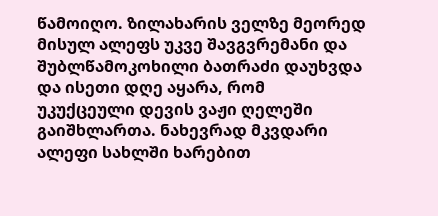წამოიღო. ზილახარის ველზე მეორედ მისულ ალეფს უკვე შავგვრემანი და შუბლწამოკოხილი ბათრაძი დაუხვდა და ისეთი დღე აყარა, რომ უკუქცეული დევის ვაჟი ღელეში გაიშხლართა. ნახევრად მკვდარი ალეფი სახლში ხარებით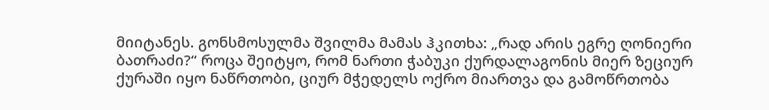მიიტანეს. გონსმოსულმა შვილმა მამას ჰკითხა: „რად არის ეგრე ღონიერი ბათრაძი?“ როცა შეიტყო, რომ ნართი ჭაბუკი ქურდალაგონის მიერ ზეციურ ქურაში იყო ნაწრთობი, ციურ მჭედელს ოქრო მიართვა და გამოწრთობა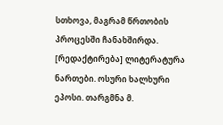სთხოვა, მაგრამ წრთობის პროცესში ჩანახშირდა.
[რედაქტირება] ლიტერატურა
ნართები. ოსური ხალხური ეპოსი. თარგმნა მ.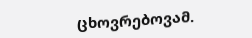ცხოვრებოვამ.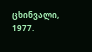ცხინვალი, 1977.